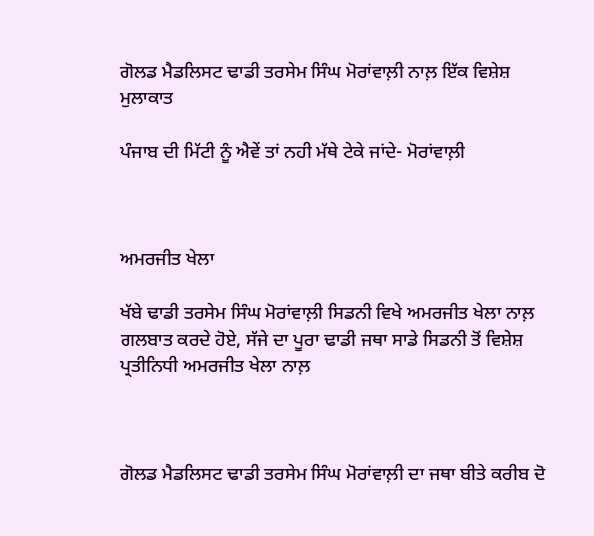ਗੋਲਡ ਮੈਡਲਿਸਟ ਢਾਡੀ ਤਰਸੇਮ ਸਿੰਘ ਮੋਰਾਂਵਾਲ਼ੀ ਨਾਲ਼ ਇੱਕ ਵਿਸ਼ੇਸ਼ ਮੁਲਾਕਾਤ

ਪੰਜਾਬ ਦੀ ਮਿੱਟੀ ਨੂੰ ਐਵੇਂ ਤਾਂ ਨਹੀ ਮੱਥੇ ਟੇਕੇ ਜਾਂਦੇ- ਮੋਰਾਂਵਾਲ਼ੀ



ਅਮਰਜੀਤ ਖੇਲਾ

ਖੱਬੇ ਢਾਡੀ ਤਰਸੇਮ ਸਿੰਘ ਮੋਰਾਂਵਾਲ਼ੀ ਸਿਡਨੀ ਵਿਖੇ ਅਮਰਜੀਤ ਖੇਲਾ ਨਾਲ਼ ਗਲਬਾਤ ਕਰਦੇ ਹੋਏ, ਸੱਜੇ ਦਾ ਪੂਰਾ ਢਾਡੀ ਜਥਾ ਸਾਡੇ ਸਿਡਨੀ ਤੋਂ ਵਿਸ਼ੇਸ਼ ਪ੍ਰਤੀਨਿਧੀ ਅਮਰਜੀਤ ਖੇਲਾ ਨਾਲ਼



ਗੋਲਡ ਮੈਡਲਿਸਟ ਢਾਡੀ ਤਰਸੇਮ ਸਿੰਘ ਮੋਰਾਂਵਾਲ਼ੀ ਦਾ ਜਥਾ ਬੀਤੇ ਕਰੀਬ ਦੋ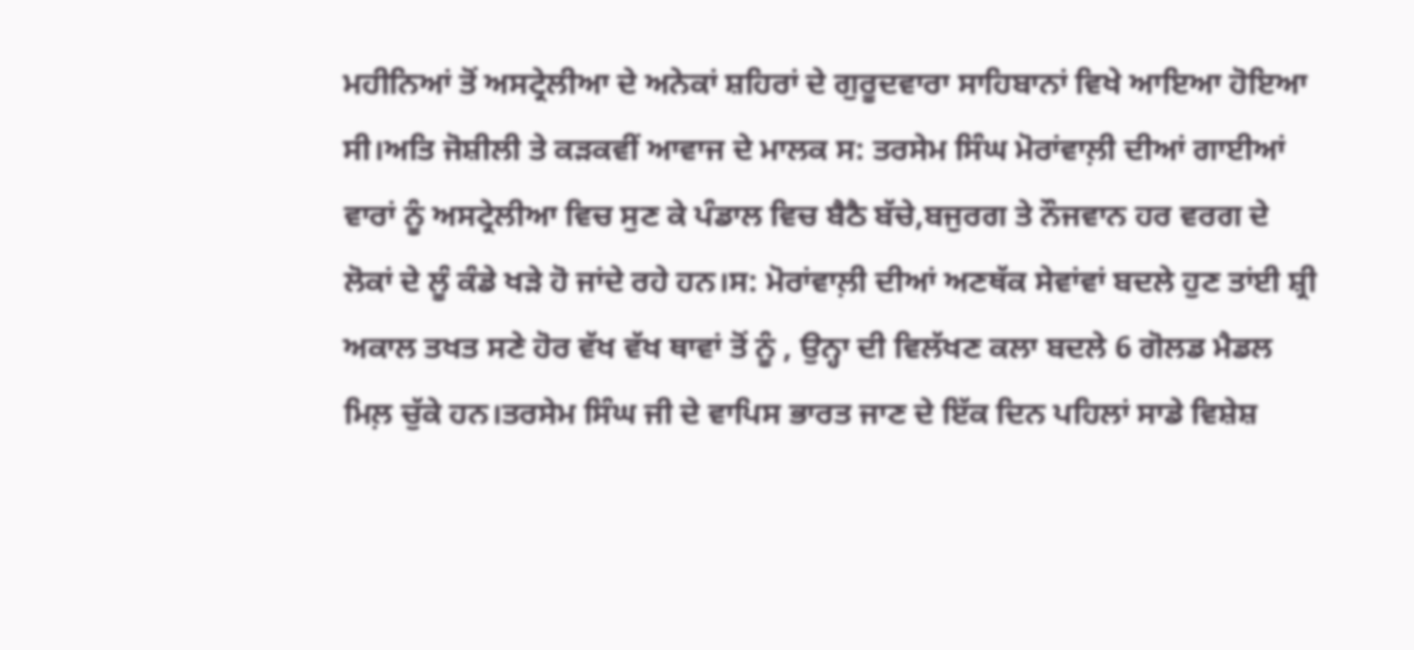ਮਹੀਨਿਆਂ ਤੋਂ ਅਸਟ੍ਰੇਲੀਆ ਦੇ ਅਨੇਕਾਂ ਸ਼ਹਿਰਾਂ ਦੇ ਗੁਰੂਦਵਾਰਾ ਸਾਹਿਬਾਨਾਂ ਵਿਖੇ ਆਇਆ ਹੋਇਆ ਸੀ।ਅਤਿ ਜੋਸ਼ੀਲੀ ਤੇ ਕੜਕਵੀਂ ਆਵਾਜ ਦੇ ਮਾਲਕ ਸ: ਤਰਸੇਮ ਸਿੰਘ ਮੋਰਾਂਵਾਲ਼ੀ ਦੀਆਂ ਗਾਈਆਂ ਵਾਰਾਂ ਨੂੰ ਅਸਟ੍ਰੇਲੀਆ ਵਿਚ ਸੁਣ ਕੇ ਪੰਡਾਲ ਵਿਚ ਬੈਠੈ ਬੱਚੇ,ਬਜੁਰਗ ਤੇ ਨੌਜਵਾਨ ਹਰ ਵਰਗ ਦੇ ਲੋਕਾਂ ਦੇ ਲੂੰ ਕੰਡੇ ਖੜੇ ਹੋ ਜਾਂਦੇ ਰਹੇ ਹਨ।ਸ: ਮੋਰਾਂਵਾਲ਼ੀ ਦੀਆਂ ਅਣਥੱਕ ਸੇਵਾਂਵਾਂ ਬਦਲੇ ਹੁਣ ਤਾਂਈ ਸ਼੍ਰੀ ਅਕਾਲ ਤਖਤ ਸਣੇ ਹੋਰ ਵੱਖ ਵੱਖ ਥਾਵਾਂ ਤੋਂ ਨੂੰ , ਉਨ੍ਹਾ ਦੀ ਵਿਲੱਖਣ ਕਲਾ ਬਦਲੇ 6 ਗੋਲਡ ਮੈਡਲ ਮਿਲ਼ ਚੁੱਕੇ ਹਨ।ਤਰਸੇਮ ਸਿੰਘ ਜੀ ਦੇ ਵਾਪਿਸ ਭਾਰਤ ਜਾਣ ਦੇ ਇੱਕ ਦਿਨ ਪਹਿਲਾਂ ਸਾਡੇ ਵਿਸ਼ੇਸ਼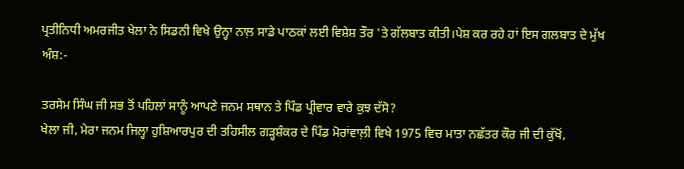ਪ੍ਰਤੀਨਿਧੀ ਅਮਰਜੀਤ ਖੇਲਾ ਨੇ ਸਿਡਨੀ ਵਿਖੇ ਉਨ੍ਹਾ ਨਾਲ਼ ਸਾਡੇ ਪਾਠਕਾਂ ਲਈ ਵਿਸ਼ੇਸ਼ ਤੌਰ 'ਤੇ ਗੱਲਬਾਤ ਕੀਤੀ।ਪੇਸ਼ ਕਰ ਰਹੇ ਹਾਂ ਇਸ ਗਲਬਾਤ ਦੇ ਮੁੱਖ ਅੰਸ਼:-

ਤਰਸੇਮ ਸਿੰਘ ਜੀ ਸਭ ਤੋਂ ਪਹਿਲਾਂ ਸਾਨੂੰ ਆਪਣੇ ਜਨਮ ਸਥਾਨ ਤੇ ਪਿੰਡ ਪ੍ਰੀਵਾਰ ਵਾਰੇ ਕੁਝ ਦੱਸੋ?
ਖੇਲਾ ਜੀ, ਮੇਰਾ ਜਨਮ ਜਿਲ੍ਹਾ ਹੁਸ਼ਿਆਰਪੁਰ ਦੀ ਤਹਿਸੀਲ ਗੜ੍ਹਸ਼ੰਕਰ ਦੇ ਪਿੰਡ ਮੋਰਾਂਵਾਲ਼ੀ ਵਿਖੇ 1975 ਵਿਚ ਮਾਤਾ ਨਛੱਤਰ ਕੌਰ ਜੀ ਦੀ ਕੁੱਖੋਂ,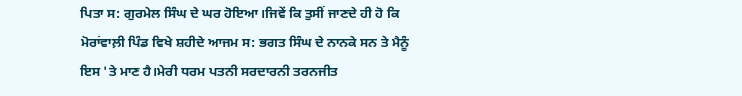ਪਿਤਾ ਸ: ਗੁਰਮੇਲ ਸਿੰਘ ਦੇ ਘਰ ਹੋਇਆ।ਜਿਵੇਂ ਕਿ ਤੁਸੀਂ ਜਾਣਦੇ ਹੀ ਹੋ ਕਿ ਮੋਰਾਂਵਾਲ਼ੀ ਪਿੰਡ ਵਿਖੇ ਸ਼ਹੀਦੇ ਆਜਮ ਸ: ਭਗਤ ਸਿੰਘ ਦੇ ਨਾਨਕੇ ਸਨ ਤੇ ਮੈਨੂੰ ਇਸ 'ਤੇ ਮਾਣ ਹੈ।ਮੇਰੀ ਧਰਮ ਪਤਨੀ ਸਰਦਾਰਨੀ ਤਰਨਜੀਤ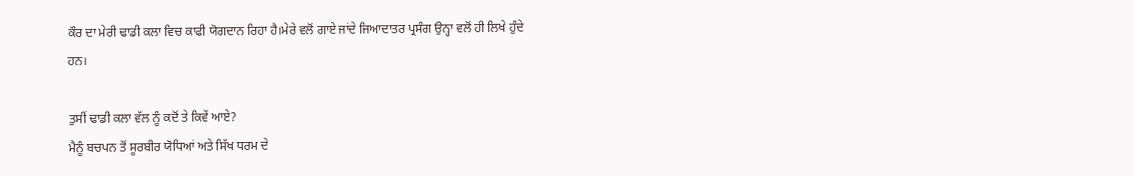ਕੌਰ ਦਾ ਮੇਰੀ ਢਾਡੀ ਕਲਾ ਵਿਚ ਕਾਫੀ ਯੋਗਦਾਨ ਰਿਹਾ ਹੈ।ਮੇਰੇ ਵਲੋਂ ਗਾਏ ਜਾਂਦੇ ਜਿਆਦਾਤਰ ਪ੍ਰਸੰਗ ਉਨ੍ਹਾ ਵਲੋਂ ਹੀ ਲਿਖੇ ਹੁੰਦੇ ਹਨ।

ਤੁਸੀਂ ਢਾਡੀ ਕਲਾ ਵੱਲ ਨੂੰ ਕਦੋਂ ਤੇ ਕਿਵੇਂ ਆਏ?
ਮੈਨੂੰ ਬਚਪਨ ਤੋਂ ਸੂਰਬੀਰ ਯੋਧਿਆਂ ਅਤੇ ਸਿੱਖ ਧਰਮ ਦੇ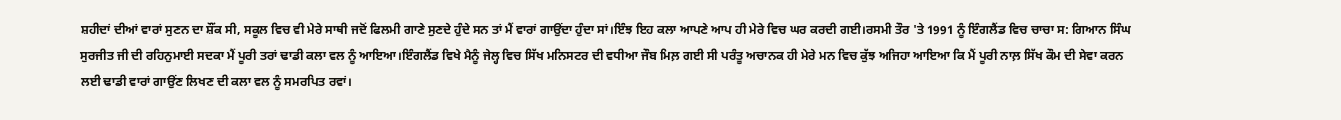ਸ਼ਹੀਦਾਂ ਦੀਆਂ ਵਾਰਾਂ ਸੁਣਨ ਦਾ ਸ਼ੌਂਕ ਸੀ, ਸਕੂਲ ਵਿਚ ਵੀ ਮੇਰੇ ਸਾਥੀ ਜਦੋਂ ਫਿਲਮੀ ਗਾਣੇ ਸੁਣਦੇ ਹੁੰਦੇ ਸਨ ਤਾਂ ਮੈਂ ਵਾਰਾਂ ਗਾਉਂਦਾ ਹੁੰਦਾ ਸਾਂ।ਇੰਝ ਇਹ ਕਲਾ ਆਪਣੇ ਆਪ ਹੀ ਮੇਰੇ ਵਿਚ ਘਰ ਕਰਦੀ ਗਈ।ਰਸਮੀ ਤੌਰ 'ਤੇ 1991 ਨੂੰ ਇੰਗਲੈਂਡ ਵਿਚ ਚਾਚਾ ਸ: ਗਿਆਨ ਸਿੰਘ ਸੁਰਜੀਤ ਜੀ ਦੀ ਰਹਿਨੁਮਾਈ ਸਦਕਾ ਮੈਂ ਪੂਰੀ ਤਰਾਂ ਢਾਡੀ ਕਲਾ ਵਲ ਨੂੰ ਆਇਆ।ਇੰਗਲੈਂਡ ਵਿਖੇ ਮੈਨੂੰ ਜੇਲ੍ਹ ਵਿਚ ਸਿੱਖ ਮਨਿਸਟਰ ਦੀ ਵਧੀਆ ਜੌਬ ਮਿਲ਼ ਗਈ ਸੀ ਪਰੰਤੂ ਅਚਾਨਕ ਹੀ ਮੇਰੇ ਮਨ ਵਿਚ ਕੁੱਝ ਅਜਿਹਾ ਆਇਆ ਕਿ ਮੈਂ ਪੂਰੀ ਨਾਲ਼ ਸਿੱਖ ਕੌਮ ਦੀ ਸੇਵਾ ਕਰਨ ਲਈ ਢਾਡੀ ਵਾਰਾਂ ਗਾਉਂਣ ਲਿਖਣ ਦੀ ਕਲਾ ਵਲ ਨੂੰ ਸਮਰਪਿਤ ਰਵਾਂ।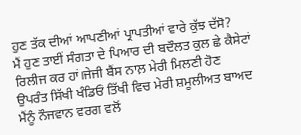ਹੁਣ ਤੱਕ ਦੀਆਂ ਆਪਣੀਆਂ ਪ੍ਰਾਪਤੀਆਂ ਵਾਰੇ ਕੁੱਝ ਦੱਸੋ?
ਮੈਂ ਹੁਣ ਤਾਈਂ ਸੰਗਤਾ ਦੇ ਪਿਆਰ ਦੀ ਬਦੌਲਤ ਕੁਲ ਛੇ ਕੈਸੇਟਾਂ ਰਿਲੀਜ ਕਰ ਹਾਂ।ਜੇਜੀ ਬੈਂਸ ਨਾਲ਼ ਮੇਰੀ ਮਿਲਣੀ ਹੋਣ ਉਪਰੰਤ ਸਿੱਖੀ ਖੰਡਿਓਂ ਤਿੱਖੀ ਵਿਚ ਮੇਰੀ ਸ਼ਮੂਲੀਅਤ ਬਾਅਦ ਮੈਂਨੂੰ ਨੌਜਵਾਨ ਵਰਗ ਵਲੋਂ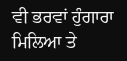ਵੀ ਭਰਵਾਂ ਹੁੰਗਾਰਾ ਮਿਲਿਆ ਤੇ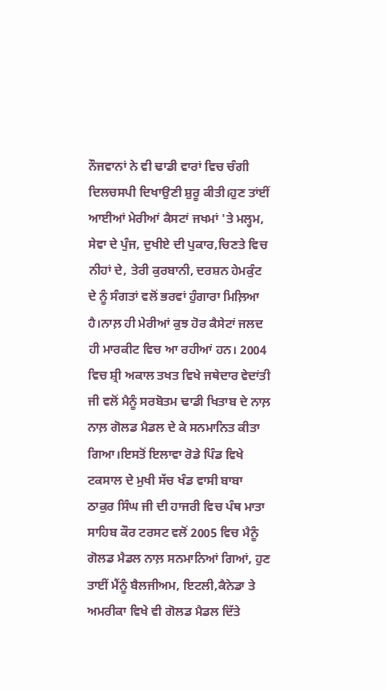ਨੌਜਵਾਨਾਂ ਨੇ ਵੀ ਢਾਡੀ ਵਾਰਾਂ ਵਿਚ ਚੰਗੀ ਦਿਲਚਸਪੀ ਦਿਖਾਉਣੀ ਸ਼ੁਰੂ ਕੀਤੀ।ਹੁਣ ਤਾਂਈਂ ਆਈਆਂ ਮੇਰੀਆਂ ਕੈਸਟਾਂ ਜਖਮਾਂ 'ਤੇ ਮਲ੍ਹਮ, ਸੇਵਾ ਦੇ ਪੁੰਜ, ਦੁਖੀਏ ਦੀ ਪੁਕਾਰ,ਚਿਣਤੇ ਵਿਚ ਨੀਹਾਂ ਦੇ, ਤੇਰੀ ਕੁਰਬਾਨੀ, ਦਰਸ਼ਨ ਹੇਮਕੁੰਟ ਦੇ ਨੂੰ ਸੰਗਤਾਂ ਵਲੋਂ ਭਰਵਾਂ ਹੁੰਗਾਰਾ ਮਿਲ਼ਿਆ ਹੈ।ਨਾਲ਼ ਹੀ ਮੇਰੀਆਂ ਕੁਝ ਹੋਰ ਕੈਸੇਟਾਂ ਜਲਦ ਹੀ ਮਾਰਕੀਟ ਵਿਚ ਆ ਰਹੀਆਂ ਹਨ। 2004 ਵਿਚ ਸ਼੍ਰੀ ਅਕਾਲ ਤਖਤ ਵਿਖੇ ਜਥੇਦਾਰ ਵੇਦਾਂਤੀ ਜੀ ਵਲੋਂ ਮੈਨੂੰ ਸਰਬੋਤਮ ਢਾਡੀ ਖਿਤਾਬ ਦੇ ਨਾਲ਼ ਨਾਲ਼ ਗੋਲਡ ਮੈਡਲ ਦੇ ਕੇ ਸਨਮਾਨਿਤ ਕੀਤਾ ਗਿਆ।ਇਸਤੋਂ ਇਲਾਵਾ ਰੋਡੇ ਪਿੰਡ ਵਿਖੇ ਟਕਸਾਲ ਦੇ ਮੁਖੀ ਸੱਚ ਖੰਡ ਵਾਸੀ ਬਾਬਾ ਠਾਕੁਰ ਸਿੰਘ ਜੀ ਦੀ ਹਾਜਰੀ ਵਿਚ ਪੰਥ ਮਾਤਾ ਸਾਹਿਬ ਕੌਰ ਟਰਸਟ ਵਲੋਂ 2005 ਵਿਚ ਮੈਨੂੰ ਗੋਲਡ ਮੈਡਲ ਨਾਲ਼ ਸਨਮਾਨਿਆਂ ਗਿਆਂ, ਹੁਣ ਤਾਈਂ ਮੈਂਨੂੰ ਬੈਲਜੀਅਮ, ਇਟਲੀ,ਕੈਨੇਡਾ ਤੇ ਅਮਰੀਕਾ ਵਿਖੇ ਵੀ ਗੋਲਡ ਮੈਡਲ ਦਿੱਤੇ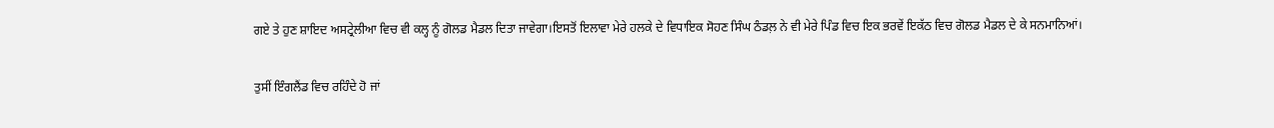ਗਏ ਤੇ ਹੁਣ ਸ਼ਾਇਦ ਅਸਟ੍ਰੇਲੀਆ ਵਿਚ ਵੀ ਕਲ੍ਹ ਨੂੰ ਗੋਲਡ ਮੈਡਲ ਦਿਤਾ ਜਾਵੇਗਾ।ਇਸਤੋਂ ਇਲਾਵਾ ਮੇਰੇ ਹਲਕੇ ਦੇ ਵਿਧਾਇਕ ਸੋਹਣ ਸਿੰਘ ਠੰਡਲ਼ ਨੇ ਵੀ ਮੇਰੇ ਪਿੰਡ ਵਿਚ ਇਕ ਭਰਵੇਂ ਇਕੱਠ ਵਿਚ ਗੋਲਡ ਮੈਡਲ ਦੇ ਕੇ ਸਨਮਾਨਿਆਂ।

ਤੁਸੀਂ ਇੰਗਲੈਂਡ ਵਿਚ ਰਹਿੰਦੇ ਹੋ ਜਾਂ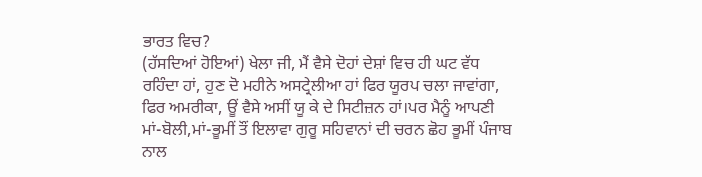ਭਾਰਤ ਵਿਚ?
(ਹੱਸਦਿਆਂ ਹੋਇਆਂ) ਖੇਲਾ ਜੀ, ਮੈਂ ਵੈਸੇ ਦੋਹਾਂ ਦੇਸ਼ਾਂ ਵਿਚ ਹੀ ਘਟ ਵੱਧ ਰਹਿੰਦਾ ਹਾਂ, ਹੁਣ ਦੋ ਮਹੀਨੇ ਅਸਟ੍ਰੇਲੀਆ ਹਾਂ ਫਿਰ ਯੂਰਪ ਚਲਾ ਜਾਵਾਂਗਾ, ਫਿਰ ਅਮਰੀਕਾ, ਊਂ ਵੈਸੇ ਅਸੀਂ ਯੂ ਕੇ ਦੇ ਸਿਟੀਜ਼ਨ ਹਾਂ।ਪਰ ਮੈਨੂੰ ਆਪਣੀ ਮਾਂ-ਬੋਲੀ,ਮਾਂ-ਭੂਮੀਂ ਤੌਂ ਇਲਾਵਾ ਗੁਰੂ ਸਹਿਵਾਨਾਂ ਦੀ ਚਰਨ ਛੋਹ ਭੂਮੀਂ ਪੰਜਾਬ ਨਾਲ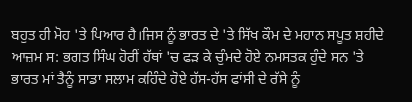ਬਹੁਤ ਹੀ ਮੋਹ 'ਤੇ ਪਿਆਰ ਹੈ।ਜਿਸ ਨੂੰ ਭਾਰਤ ਦੇ 'ਤੇ ਸਿੱਖ ਕੌਮ ਦੇ ਮਹਾਨ ਸਪੂਤ ਸ਼ਹੀਦੇ ਆਜ਼ਮ ਸ: ਭਗਤ ਸਿੰਘ ਹੋਰੀਂ ਹੱਥਾਂ 'ਚ ਫੜ ਕੇ ਚੁੰਮਦੇ ਹੋਏ ਨਮਸਤਕ ਹੁੰਦੇ ਸਨ 'ਤੇ ਭਾਰਤ ਮਾਂ ਤੈਨੂੰ ਸਾਡਾ ਸਲਾਮ ਕਹਿੰਦੇ ਹੋਏ ਹੱਸ-ਹੱਸ ਫਾਂਸੀ ਦੇ ਰੱਸੇ ਨੂੰ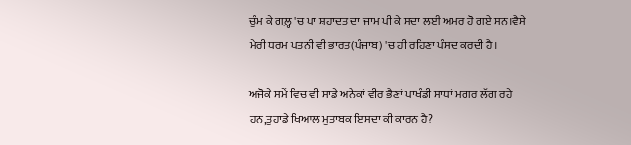ਚੁੰਮ ਕੇ ਗਲ਼੍ਹ 'ਚ ਪਾ ਸ਼ਹਾਦਤ ਦਾ ਜਾਮ ਪੀ ਕੇ ਸਦਾ ਲਈ ਅਮਰ ਹੋ ਗਏ ਸਨ।ਵੈਸੇ ਮੇਰੀ ਧਰਮ ਪਤਨੀ ਵੀ ਭਾਰਤ(ਪੰਜਾਬ) 'ਚ ਹੀ ਰਹਿਣਾ ਪੰਸਦ ਕਰਦੀ ਹੈ।

ਅਜੋਕੇ ਸਮੇਂ ਵਿਚ ਵੀ ਸਾਡੇ ਅਨੇਕਾਂ ਵੀਰ ਭੈਣਾਂ ਪਾਖੰਡੀ ਸਾਧਾਂ ਮਗਰ ਲੱਗ ਰਹੇ ਹਨ,ਤੁਹਾਡੇ ਖਿਆਲ ਮੁਤਾਬਕ ਇਸਦਾ ਕੀ ਕਾਰਨ ਹੈ?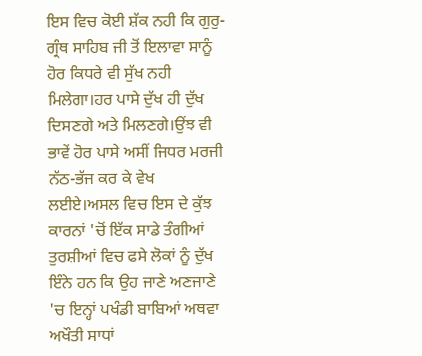ਇਸ ਵਿਚ ਕੋਈ ਸ਼ੱਕ ਨਹੀ ਕਿ ਗੁਰੁ-ਗ੍ਰੰਥ ਸਾਹਿਬ ਜੀ ਤੋਂ ਇਲਾਵਾ ਸਾਨੂੰ ਹੋਰ ਕਿਧਰੇ ਵੀ ਸੁੱਖ ਨਹੀ ਮਿਲੇਗਾ।ਹਰ ਪਾਸੇ ਦੁੱਖ ਹੀ ਦੁੱਖ ਦਿਸਣਗੇ ਅਤੇ ਮਿਲਣਗੇ।ਉਂਝ ਵੀ ਭਾਵੇਂ ਹੋਰ ਪਾਸੇ ਅਸੀਂ ਜਿਧਰ ਮਰਜੀ ਨੱਠ-ਭੱਜ ਕਰ ਕੇ ਵੇਖ ਲਈਏ।ਅਸਲ ਵਿਚ ਇਸ ਦੇ ਕੁੱਝ ਕਾਰਨਾਂ 'ਚੋਂ ਇੱਕ ਸਾਡੇ ਤੰਗੀਆਂ ਤੁਰਸ਼ੀਆਂ ਵਿਚ ਫਸੇ ਲੋਕਾਂ ਨੂੰ ਦੁੱਖ ਇੰਨੇ ਹਨ ਕਿ ਉਹ ਜਾਣੇ ਅਣਜਾਣੇ 'ਚ ਇਨ੍ਹਾਂ ਪਖੰਡੀ ਬਾਬਿਆਂ ਅਥਵਾ ਅਖੌਤੀ ਸਾਧਾਂ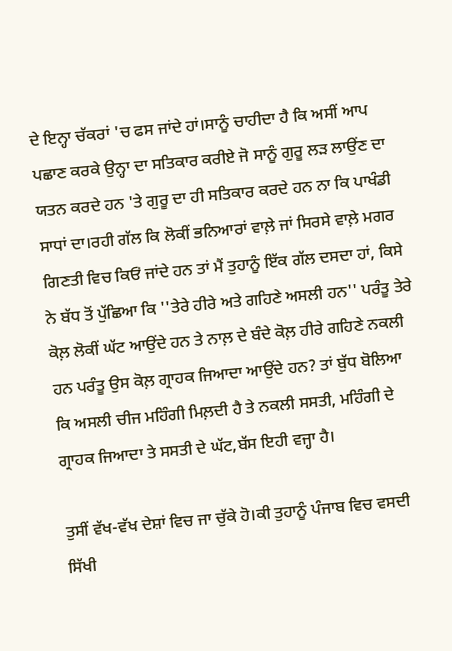ਦੇ ਇਨ੍ਹਾ ਚੱਕਰਾਂ 'ਚ ਫਸ ਜਾਂਦੇ ਹਾਂ।ਸਾਨੂੰ ਚਾਹੀਦਾ ਹੈ ਕਿ ਅਸੀਂ ਆਪ ਪਛਾਣ ਕਰਕੇ ਉਨ੍ਹਾ ਦਾ ਸਤਿਕਾਰ ਕਰੀਏ ਜੋ ਸਾਨੂੰ ਗੁਰੂ ਲੜ ਲਾਉਂਣ ਦਾ ਯਤਨ ਕਰਦੇ ਹਨ 'ਤੇ ਗੁਰੂ ਦਾ ਹੀ ਸਤਿਕਾਰ ਕਰਦੇ ਹਨ ਨਾ ਕਿ ਪਾਖੰਡੀ ਸਾਧਾਂ ਦਾ।ਰਹੀ ਗੱਲ ਕਿ ਲੋਕੀਂ ਭਨਿਆਰਾਂ ਵਾਲ਼ੇ ਜਾਂ ਸਿਰਸੇ ਵਾਲ਼ੇ ਮਗਰ ਗਿਣਤੀ ਵਿਚ ਕਿਓਂ ਜਾਂਦੇ ਹਨ ਤਾਂ ਮੈਂ ਤੁਹਾਨੂੰ ਇੱਕ ਗੱਲ ਦਸਦਾ ਹਾਂ, ਕਿਸੇ ਨੇ ਬੱਧ ਤੋਂ ਪੁੱਛਿਆ ਕਿ ''ਤੇਰੇ ਹੀਰੇ ਅਤੇ ਗਹਿਣੇ ਅਸਲੀ ਹਨ'' ਪਰੰਤੂ ਤੇਰੇ ਕੋਲ਼ ਲੋਕੀਂ ਘੱਟ ਆਉਂਦੇ ਹਨ ਤੇ ਨਾਲ਼ ਦੇ ਬੰਦੇ ਕੋਲ਼ ਹੀਰੇ ਗਹਿਣੇ ਨਕਲੀ ਹਨ ਪਰੰਤੂ ਉਸ ਕੋਲ਼ ਗ੍ਰਾਹਕ ਜਿਆਦਾ ਆਉਂਦੇ ਹਨ? ਤਾਂ ਬੁੱਧ ਬੋਲਿਆ ਕਿ ਅਸਲੀ ਚੀਜ ਮਹਿੰਗੀ ਮਿਲ਼ਦੀ ਹੈ ਤੇ ਨਕਲੀ ਸਸਤੀ, ਮਹਿੰਗੀ ਦੇ ਗ੍ਰਾਹਕ ਜਿਆਦਾ ਤੇ ਸਸਤੀ ਦੇ ਘੱਟ,ਬੱਸ ਇਹੀ ਵਜ੍ਹਾ ਹੈ।

ਤੁਸੀਂ ਵੱਖ-ਵੱਖ ਦੇਸ਼ਾਂ ਵਿਚ ਜਾ ਚੁੱਕੇ ਹੋ।ਕੀ ਤੁਹਾਨੂੰ ਪੰਜਾਬ ਵਿਚ ਵਸਦੀ ਸਿੱਖੀ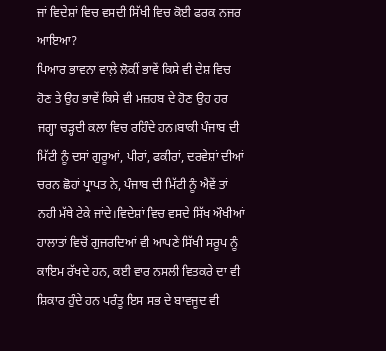ਜਾਂ ਵਿਦੇਸ਼ਾਂ ਵਿਚ ਵਸਦੀ ਸਿੱਖੀ ਵਿਚ ਕੋਈ ਫਰਕ ਨਜਰ ਆਇਆ?
ਪਿਆਰ ਭਾਵਨਾ ਵਾਲ਼ੇ ਲੋਕੀਂ ਭਾਵੇਂ ਕਿਸੇ ਵੀ ਦੇਸ਼ ਵਿਚ ਹੋਣ ਤੇ ਉਹ ਭਾਵੇਂ ਕਿਸੇ ਵੀ ਮਜ਼ਹਬ ਦੇ ਹੋਣ ਉਹ ਹਰ ਜਗ੍ਹਾ ਚੜ੍ਹਦੀ ਕਲਾ ਵਿਚ ਰਹਿੰਦੇ ਹਨ।ਬਾਕੀ ਪੰਜਾਬ ਦੀ ਮਿੱਟੀ ਨੂੰ ਦਸਾਂ ਗੁਰੂਆਂ, ਪੀਰਾਂ, ਫਕੀਰਾਂ, ਦਰਵੇਸ਼ਾਂ ਦੀਆਂ ਚਰਨ ਛੋਹਾਂ ਪ੍ਰਾਪਤ ਨੇ, ਪੰਜਾਬ ਦੀ ਮਿੱਟੀ ਨੂੰ ਐਵੇਂ ਤਾਂ ਨਹੀ ਮੱਥੇ ਟੇਕੇ ਜਾਂਦੇ।ਵਿਦੇਸ਼ਾਂ ਵਿਚ ਵਸਦੇ ਸਿੱਖ ਔਖੀਆਂ ਹਾਲਾਤਾਂ ਵਿਚੋਂ ਗੁਜਰਦਿਆਂ ਵੀ ਆਪਣੇ ਸਿੱਖੀ ਸਰੂਪ ਨੂੰ ਕਾਇਮ ਰੱਖਦੇ ਹਨ, ਕਈ ਵਾਰ ਨਸਲੀ ਵਿਤਕਰੇ ਦਾ ਵੀ ਸ਼ਿਕਾਰ ਹੁੰਦੇ ਹਨ ਪਰੰਤੂ ਇਸ ਸਭ ਦੇ ਬਾਵਜੂਦ ਵੀ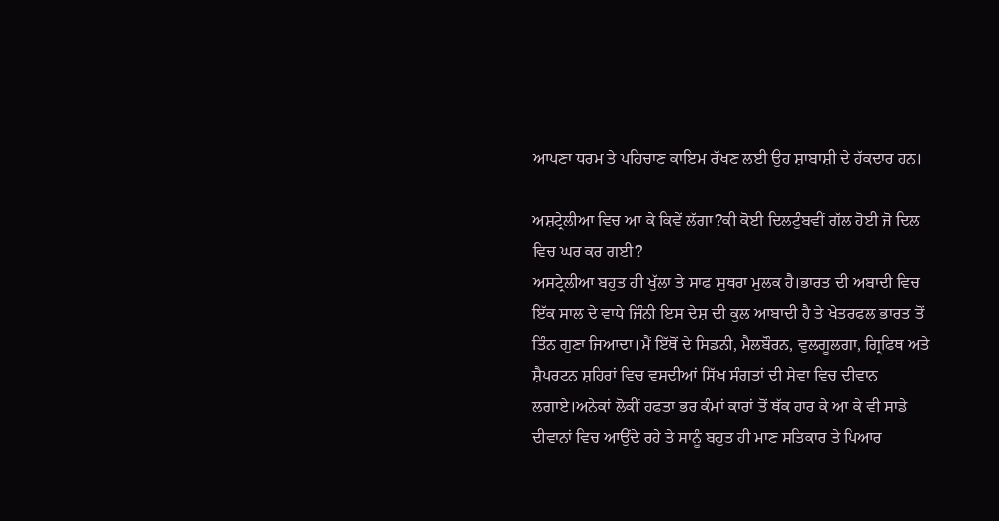ਆਪਣਾ ਧਰਮ ਤੇ ਪਹਿਚਾਣ ਕਾਇਮ ਰੱਖਣ ਲਈ ਉਹ ਸ਼ਾਬਾਸ਼ੀ ਦੇ ਹੱਕਦਾਰ ਹਨ।

ਅਸ਼ਟ੍ਰੇਲੀਆ ਵਿਚ ਆ ਕੇ ਕਿਵੇਂ ਲੱਗਾ?ਕੀ ਕੋਈ ਦਿਲਟੁੰਬਵੀਂ ਗੱਲ ਹੋਈ ਜੋ ਦਿਲ ਵਿਚ ਘਰ ਕਰ ਗਈ?
ਅਸਟ੍ਰੇਲੀਆ ਬਹੁਤ ਹੀ ਖੁੱਲਾ ਤੇ ਸਾਫ ਸੁਥਰਾ ਮੁਲਕ ਹੈ।ਭਾਰਤ ਦੀ ਅਬਾਦੀ ਵਿਚ ਇੱਕ ਸਾਲ ਦੇ ਵਾਧੇ ਜਿੰਨੀ ਇਸ ਦੇਸ਼ ਦੀ ਕੁਲ ਆਬਾਦੀ ਹੈ ਤੇ ਖੇਤਰਫਲ ਭਾਰਤ ਤੋਂ ਤਿੰਨ ਗੁਣਾ ਜਿਆਦਾ।ਮੈਂ ਇੱਥੋਂ ਦੇ ਸਿਡਨੀ, ਮੈਲਬੌਰਨ, ਵੁਲਗੂਲਗਾ, ਗ੍ਰਿਫਿਥ ਅਤੇ ਸ਼ੈਪਰਟਨ ਸ਼ਹਿਰਾਂ ਵਿਚ ਵਸਦੀਆਂ ਸਿੱਖ ਸੰਗਤਾਂ ਦੀ ਸੇਵਾ ਵਿਚ ਦੀਵਾਨ ਲਗਾਏ।ਅਨੇਕਾਂ ਲੋਕੀਂ ਹਫਤਾ ਭਰ ਕੰਮਾਂ ਕਾਰਾਂ ਤੋਂ ਥੱਕ ਹਾਰ ਕੇ ਆ ਕੇ ਵੀ ਸਾਡੇ ਦੀਵਾਨਾਂ ਵਿਚ ਆਉਂਦੇ ਰਹੇ ਤੇ ਸਾਨੂੰ ਬਹੁਤ ਹੀ ਮਾਣ ਸਤਿਕਾਰ ਤੇ ਪਿਆਰ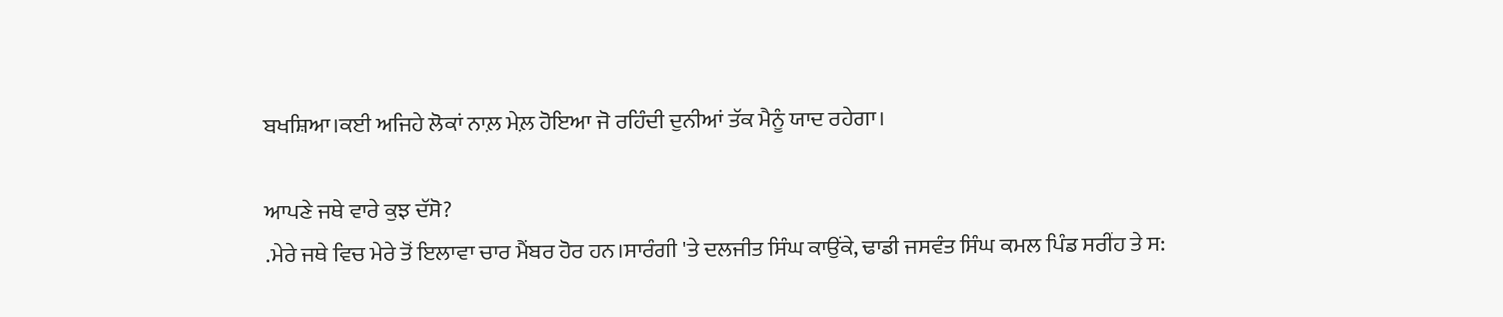ਬਖਸ਼ਿਆ।ਕਈ ਅਜਿਹੇ ਲੋਕਾਂ ਨਾਲ਼ ਮੇਲ਼ ਹੋਇਆ ਜੋ ਰਹਿੰਦੀ ਦੁਨੀਆਂ ਤੱਕ ਮੈਨੂੰ ਯਾਦ ਰਹੇਗਾ।

ਆਪਣੇ ਜਥੇ ਵਾਰੇ ਕੁਝ ਦੱਸੋ?
.ਮੇਰੇ ਜਥੇ ਵਿਚ ਮੇਰੇ ਤੋਂ ਇਲਾਵਾ ਚਾਰ ਮੈਂਬਰ ਹੋਰ ਹਨ।ਸਾਰੰਗੀ 'ਤੇ ਦਲਜੀਤ ਸਿੰਘ ਕਾਉਂਕੇ, ਢਾਡੀ ਜਸਵੰਤ ਸਿੰਘ ਕਮਲ ਪਿੰਡ ਸਰੀਂਹ ਤੇ ਸ: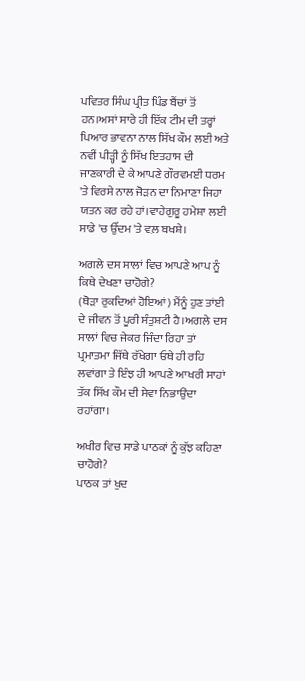ਪਵਿਤਰ ਸਿੰਘ ਪ੍ਰੀਤ ਪਿੰਡ ਬੈਂਚਾਂ ਤੋਂ ਹਨ।ਅਸਾਂ ਸਾਰੇ ਹੀ ਇੱਕ ਟੀਮ ਦੀ ਤਰ੍ਹਾਂ ਪਿਆਰ ਭਾਵਨਾ ਨਾਲ ਸਿੱਖ ਕੌਮ ਲਈ ਅਤੇ ਨਵੀਂ ਪੀੜ੍ਹੀ ਨੂੰ ਸਿੱਖ ਇਤਹਾਸ ਦੀ ਜਾਣਕਾਰੀ ਦੇ ਕੇ ਆਪਣੇ ਗੌਰਵਮਈ ਧਰਮ 'ਤੇ ਵਿਰਸੇ ਨਾਲ ਜੋੜਨ ਦਾ ਨਿਮਾਣਾ ਜਿਹਾ ਯਤਨ ਕਰ ਰਹੇ ਹਾਂ।ਵਾਹੇਗੁਰੂ ਹਮੇਸ਼ਾ ਲਈ ਸਾਡੇ 'ਚ ਉੱਦਮ 'ਤੇ ਵਲ਼ ਬਖਸ਼ੇ।

ਅਗਲੇ ਦਸ ਸਾਲਾਂ ਵਿਚ ਆਪਣੇ ਆਪ ਨੂੰ ਕਿਥੇ ਦੇਖਣਾ ਚਾਹੋਗੇ?
(ਥੋੜਾ ਰੁਕਦਿਆਂ ਹੋਇਆਂ) ਮੈਂਨੂੰ ਹੁਣ ਤਾਂਈ ਦੇ ਜੀਵਨ ਤੋਂ ਪੂਰੀ ਸੰਤੁਸ਼ਟੀ ਹੈ।ਅਗਲੇ ਦਸ ਸਾਲਾਂ ਵਿਚ ਜੇਕਰ ਜਿੰਦਾ ਰਿਹਾ ਤਾਂ ਪ੍ਰਮਾਤਮਾ ਜਿੱਥੇ ਰੱਖੇਗਾ ਓਥੇ ਹੀ ਰਹਿ ਲਵਾਂਗਾ ਤੇ ਇੰਝ ਹੀ ਆਪਣੇ ਆਖਰੀ ਸਾਹਾਂ ਤੱਕ ਸਿੱਖ ਕੌਮ ਦੀ ਸੇਵਾ ਨਿਭਾਉਂਦਾ ਰਹਾਂਗਾ।

ਅਖੀਰ ਵਿਚ ਸਾਡੇ ਪਾਠਕਾਂ ਨੂੰ ਕੁੱਝ ਕਹਿਣਾ ਚਾਹੋਗੇ?
ਪਾਠਕ ਤਾਂ ਖੁਦ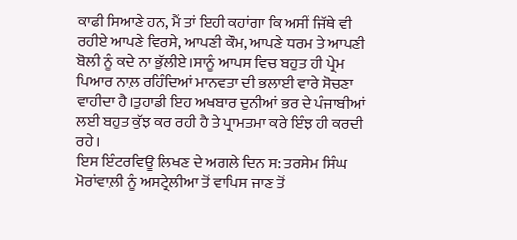ਕਾਫੀ ਸਿਆਣੇ ਹਨ, ਮੈਂ ਤਾਂ ਇਹੀ ਕਹਾਂਗਾ ਕਿ ਅਸੀਂ ਜਿੱਥੇ ਵੀ ਰਹੀਏ ਆਪਣੇ ਵਿਰਸੇ, ਆਪਣੀ ਕੌਮ, ਆਪਣੇ ਧਰਮ ਤੇ ਆਪਣੀ ਬੋਲੀ ਨੂੰ ਕਦੇ ਨਾ ਭੁੱਲੀਏ।ਸਾਨੂੰ ਆਪਸ ਵਿਚ ਬਹੁਤ ਹੀ ਪ੍ਰੇਮ ਪਿਆਰ ਨਾਲ਼ ਰਹਿੰਦਿਆਂ ਮਾਨਵਤਾ ਦੀ ਭਲਾਈ ਵਾਰੇ ਸੋਚਣਾ ਵਾਹੀਦਾ ਹੈ।ਤੁਹਾਡੀ ਇਹ ਅਖਬਾਰ ਦੁਨੀਆਂ ਭਰ ਦੇ ਪੰਜਾਬੀਆਂ ਲਈ ਬਹੁਤ ਕੁੱਝ ਕਰ ਰਹੀ ਹੈ ਤੇ ਪ੍ਰਾਮਤਮਾ ਕਰੇ ਇੰਝ ਹੀ ਕਰਦੀ ਰਹੇ।
ਇਸ ਇੰਟਰਵਿਊ ਲਿਖਣ ਦੇ ਅਗਲੇ ਦਿਨ ਸ: ਤਰਸੇਮ ਸਿੰਘ ਮੋਰਾਂਵਾਲ਼ੀ ਨੂੰ ਅਸਟ੍ਰੇਲੀਆ ਤੋਂ ਵਾਪਿਸ ਜਾਣ ਤੋਂ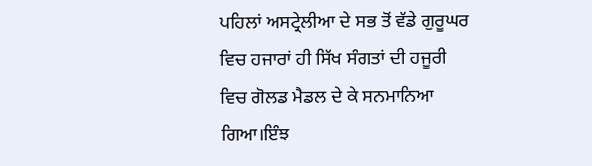ਪਹਿਲਾਂ ਅਸਟ੍ਰੇਲੀਆ ਦੇ ਸਭ ਤੋਂ ਵੱਡੇ ਗੁਰੂਘਰ ਵਿਚ ਹਜਾਰਾਂ ਹੀ ਸਿੱਖ ਸੰਗਤਾਂ ਦੀ ਹਜੂਰੀ ਵਿਚ ਗੋਲਡ ਮੈਡਲ ਦੇ ਕੇ ਸਨਮਾਨਿਆ ਗਿਆ।ਇੰਝ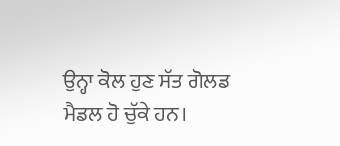ਉਨ੍ਹਾ ਕੋਲ ਹੁਣ ਸੱਤ ਗੋਲਡ ਮੈਡਲ ਹੋ ਚੁੱਕੇ ਹਨ।